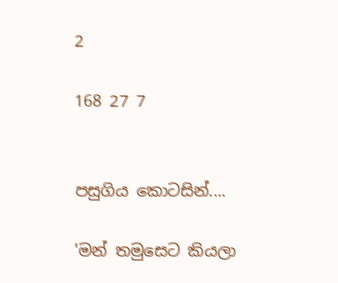2

168 27 7


පසුගිය කොටසින්....

'මන් තමුසෙට කියලා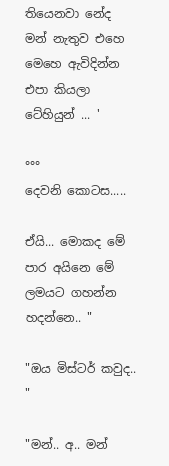තියෙනවා නේද මන් නැතුව එහෙ මෙහෙ ඇවිදින්න එපා කියලා ටේහියුන් ... '

°°°
දෙවනි කොටස.....

ඒයි... මොකද මේ පාර අයිනෙ මේ ලමයට ගහන්න හදන්නෙ.. "

"ඔය මිස්ටර් කවුද.. "

"මන්.. අ.. මන්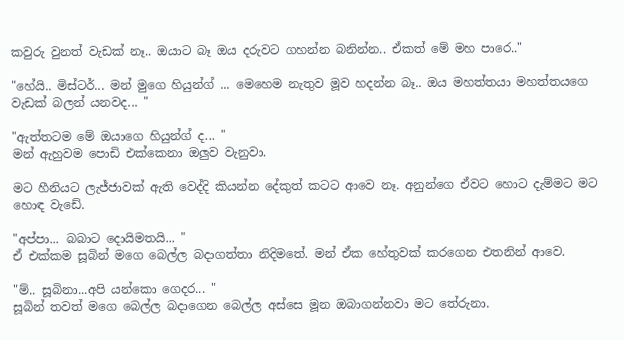කවුරු වුනත් වැඩක් නෑ.. ඔයාට බෑ ඔය දරුවට ගහන්න බනින්න.. ඒකත් මේ මහ පාරෙ.."

"හේයි.. මිස්ටර්... මන් මුගෙ හියුන්ග් ... මෙහෙම නැතුව මූව හදන්න බෑ.. ඔය මහත්තයා මහත්තයගෙ වැඩක් බලන් යනවද... "

"ඇත්තටම මේ ඔයාගෙ හියුන්ග් ද... "
මන් ඇහුවම පොඩි එක්කෙනා ඔලුව වැනුවා.

මට හීනියට ලැජ්ජාවක් ඇති වෙද්දි කියන්න දේකුත් කටට ආවෙ නෑ. අනුන්ගෙ ඒවට හොට දැම්මට මට හොඳ වැඩේ.

"අප්පා... බබාට දොයිමතයි... "
ඒ එක්කම සූබින් මගෙ බෙල්ල බදාගත්තා නිදිමතේ. මන් ඒක හේතුවක් කරගෙන එතනින් ආවෙ.

"ම්.. සූබිනා...අපි යන්කො ගෙදර... "
සූබින් තවත් මගෙ බෙල්ල බදාගෙන බෙල්ල අස්සෙ මූන ඔබාගන්නවා මට තේරුනා.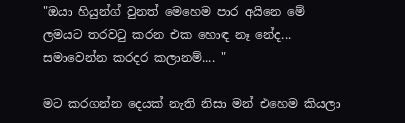"ඔයා හියුන්ග් වුනත් මෙහෙම පාර අයිනෙ මේ ලමයට තරවටු කරන එක හොඳ නෑ නේද... සමාවෙන්න කරදර කලානම්.... "

මට කරගන්න දෙයක් නැති නිසා මන් එහෙම කියලා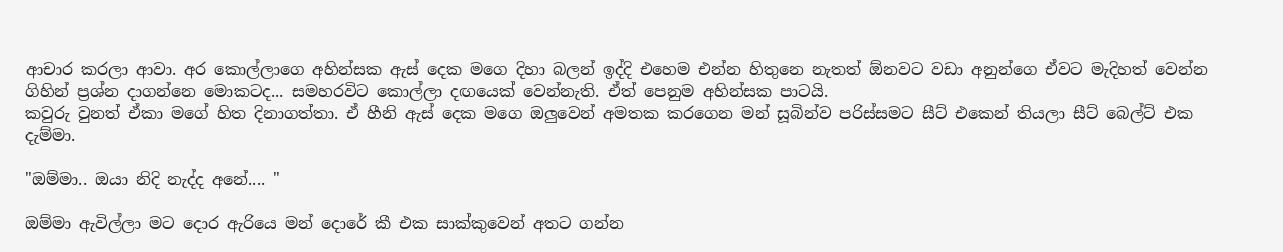ආචාර කරලා ආවා. අර කොල්ලාගෙ අහින්සක ඇස් දෙක මගෙ දිහා බලන් ඉද්දි එහෙම එන්න හිතුනෙ නැතත් ඕනවට වඩා අනුන්ගෙ ඒවට මැදිහත් වෙන්න ගිහින් ප්‍රශ්න දාගන්නෙ මොකටද... සමහරවිට කොල්ලා දඟයෙක් වෙන්නැති. ඒත් පෙනුම අහින්සක පාටයි.
කවුරු වුනත් ඒකා මගේ හිත දිනාගත්තා. ඒ හීනි ඇස් දෙක මගෙ ඔලුවෙන් අමතක කරගෙන මන් සූබින්ව පරිස්සමට සීට් එකෙන් තියලා සීට් බෙල්ට් එක දැම්මා.

"ඔම්මා.. ඔයා නිදි නැද්ද අනේ.... "

ඔම්මා ඇවිල්ලා මට දොර ඇරියෙ මන් දොරේ කී එක සාක්කුවෙන් අතට ගන්න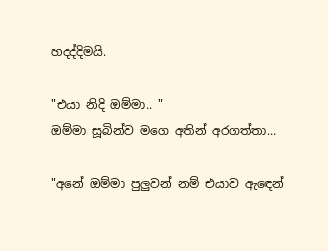හදද්දිමයි.

"එයා නිදි ඔම්මා.. "
ඔම්මා සූබින්ව මගෙ අතින් අරගත්තා...

"අනේ ඔම්මා පුලුවන් නම් එයාව ඇඳෙන්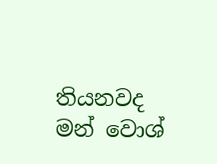තියනවද මන් වොශ්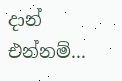දාන් එන්නම්...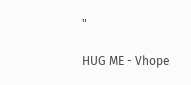"

HUG ME - Vhope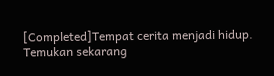[Completed]Tempat cerita menjadi hidup. Temukan sekarang